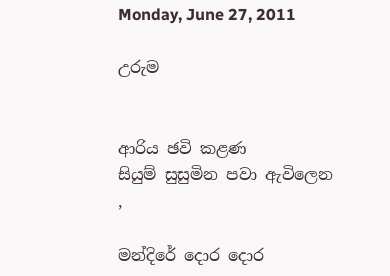Monday, June 27, 2011

උරුම


ආරිය ඡවි කළණ
සියුම් සුසුමින පවා ඇවිලෙන
,

මන්දිරේ දොර දොර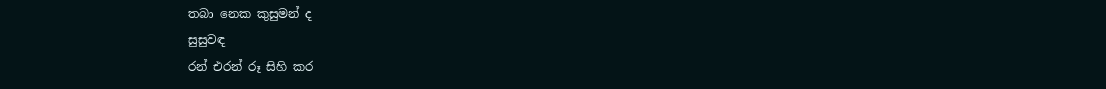තබා නෙක කුසුමන් ද
සුසුවඳ
රන් එරන් රූ සිහි කර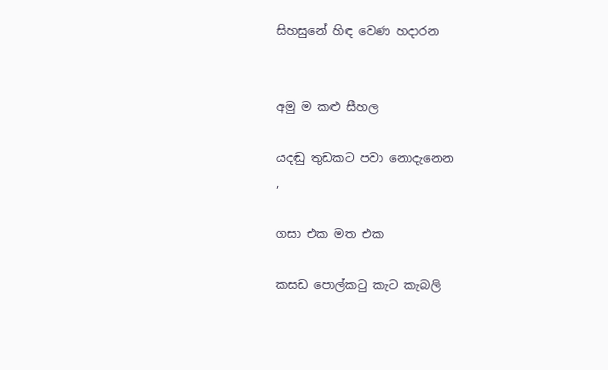සිහසුනේ හිඳ වෙණ හදාරන


අමු ම කළු සීහල

යදඬු තුඩකට පවා නොදැනෙන
,

ගසා එක මත එක

කසඩ පොල්කටු කැට කැබලි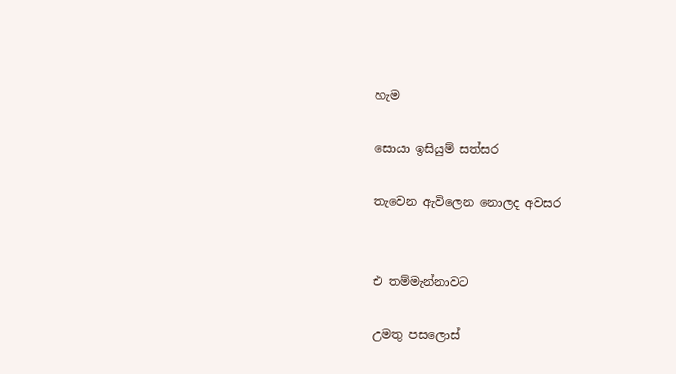හැම

සොයා ඉසියුම් සත්සර

තැවෙන ඇවිලෙන නොලද අවසර


එ තම්මැන්නාවට

උමතු පසලොස්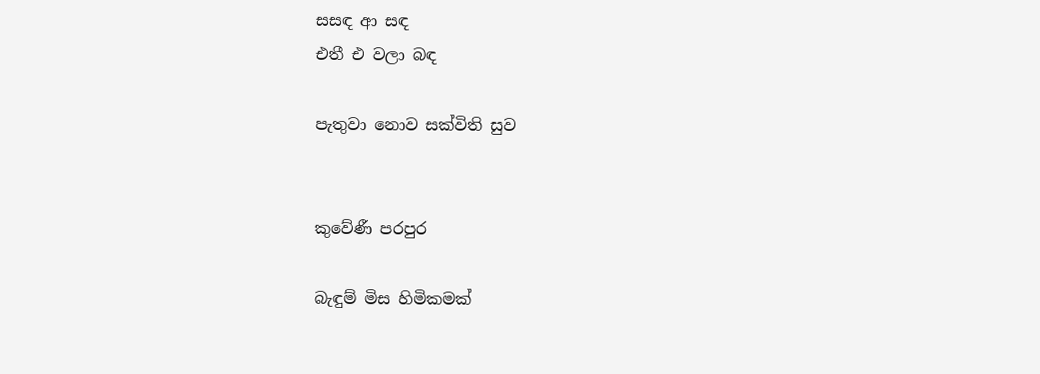සසඳ ආ සඳ
එතී එ වලා බඳ

පැතුවා නොව සක්විති සුව


කුවේණී පරපුර

බැඳුම් මිස හිමිකමක්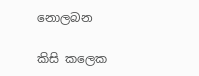නොලබන

කිසි කලෙක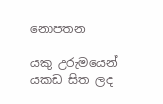නොපතන

යකු උරුමයෙන් යකඩ සිත ලද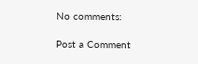No comments:

Post a Comment